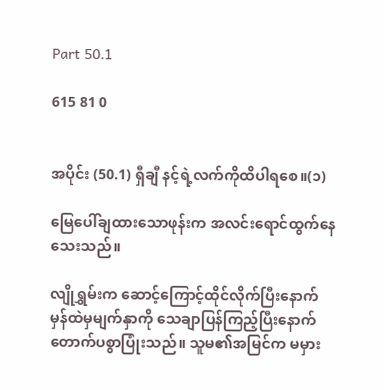Part 50.1

615 81 0


အပိုင်း (50.1) ရှီချီ နင့်ရဲ့လက်ကိုထိပါရစေ။(၁)

မြေပေါ်ချထားသောဖုန်းက အလင်းရောင်ထွက်နေသေးသည်။

လျိုရွှမ်းက ဆောင့်ကြောင့်ထိုင်လိုက်ပြီးနောက် မှန်ထဲမှမျက်နှာကို သေချာပြန်ကြည့်ပြီးနောက် တောက်ပစွာပြုံးသည်။ သူမ၏အမြင်က မမှား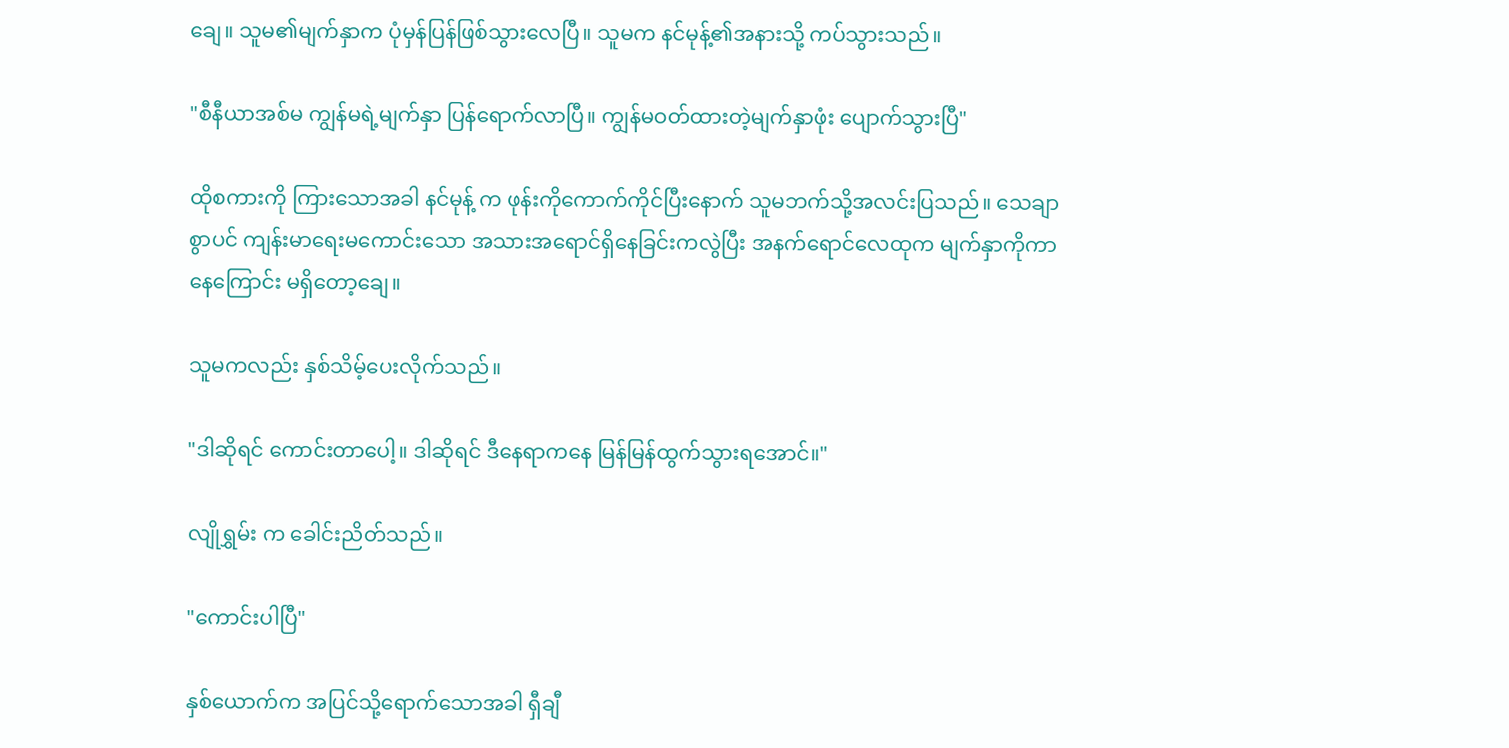ချေ။ သူမ၏မျက်နှာက ပုံမှန်ပြန်ဖြစ်သွားလေပြီ။ သူမက နင်မုန့်၏အနားသို့ ကပ်သွားသည်။

"စီနီယာအစ်မ ကျွန်မရဲ့မျက်နှာ ပြန်ရောက်လာပြီ။ ကျွန်မဝတ်ထားတဲ့မျက်နှာဖုံး ပျောက်သွားပြီ"

ထိုစကားကို ကြားသောအခါ နင်မုန့် က ဖုန်းကိုကောက်ကိုင်ပြီးနောက် သူမဘက်သို့အလင်းပြသည်။ သေချာစွာပင် ကျန်းမာရေးမကောင်းသော အသားအရောင်ရှိနေခြင်းကလွဲပြီး အနက်ရောင်လေထုက မျက်နှာကိုကာနေကြောင်း မရှိတော့ချေ။

သူမကလည်း နှစ်သိမ့်ပေးလိုက်သည်။

"ဒါဆိုရင် ကောင်းတာပေါ့။ ဒါဆိုရင် ဒီနေရာကနေ မြန်မြန်ထွက်သွားရအောင်။"

လျိုရွှမ်း က ခေါင်းညိတ်သည်။

"ကောင်းပါပြီ"

နှစ်ယောက်က အပြင်သို့ရောက်သောအခါ ရှီချီ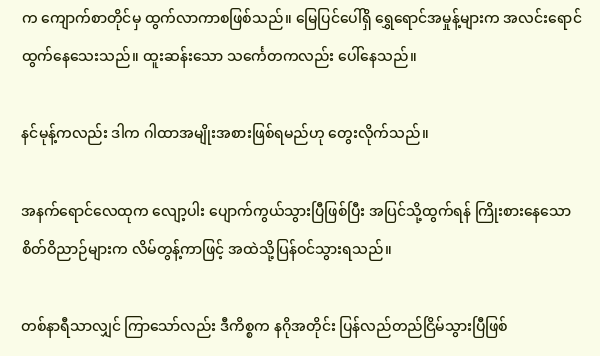က ကျောက်စာတိုင်မှ ထွက်လာကာစဖြစ်သည်။ မြေပြင်ပေါ်ရှိ ရွှေရောင်အမှုန့်များက အလင်းရောင်ထွက်နေသေးသည်။ ထူးဆန်းသော သင်္ကေတကလည်း ပေါ်နေသည်။

နင်မုန့်ကလည်း ဒါက ဂါထာအမျိုးအစားဖြစ်ရမည်ဟု တွေးလိုက်သည်။

အနက်ရောင်လေထုက လျော့ပါး ပျောက်ကွယ်သွားပြီဖြစ်ပြီး အပြင်သို့ထွက်ရန် ကြိုးစားနေသော စိတ်ဝိညာဉ်များက လိမ်တွန့်ကာဖြင့် အထဲသို့ပြန်ဝင်သွားရသည်။

တစ်နာရီသာလျှင် ကြာသော်လည်း ဒီကိစ္စက နဂိုအတိုင်း ပြန်လည်တည်ငြိမ်သွားပြီဖြစ်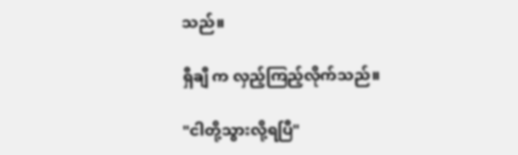သည်။

ရှီချီ က လှည့်ကြည့်လိုက်သည်။

"ငါတို့သွားလို့ရပြီ"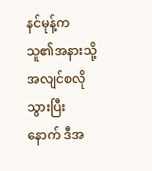နင်မုန့်က သူ၏အနားသို့ အလျင်စလို သွားပြီးနောက် ဒီအ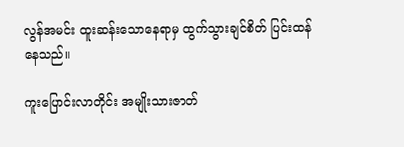လွန်အမင်း ထူးဆန်းသောနေရာမှ ထွက်သွားချင်စိတ် ပြင်းထန်နေသည်။

ကူးပြောင်းလာတိုင်း အမျိုးသားဇာတ်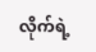လိုက်ရဲ့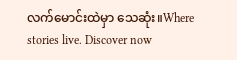လက်မောင်းထဲမှာ သေဆုံး။Where stories live. Discover now